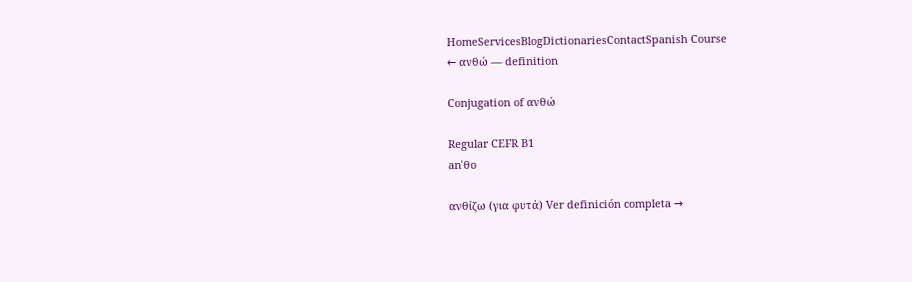HomeServicesBlogDictionariesContactSpanish Course
← ανθώ — definition

Conjugation of ανθώ

Regular CEFR B1
anˈθo

ανθίζω (για φυτά) Ver definición completa →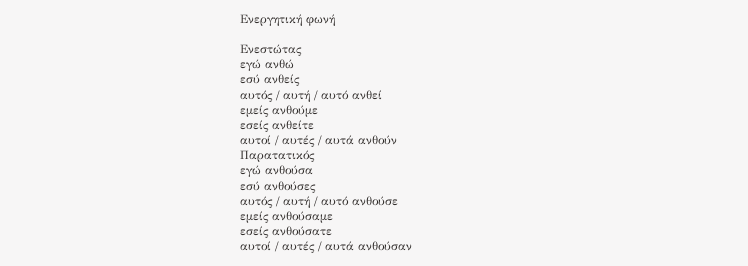Ενεργητική φωνή

Ενεστώτας
εγώ ανθώ
εσύ ανθείς
αυτός / αυτή / αυτό ανθεί
εμείς ανθούμε
εσείς ανθείτε
αυτοί / αυτές / αυτά ανθούν
Παρατατικός
εγώ ανθούσα
εσύ ανθούσες
αυτός / αυτή / αυτό ανθούσε
εμείς ανθούσαμε
εσείς ανθούσατε
αυτοί / αυτές / αυτά ανθούσαν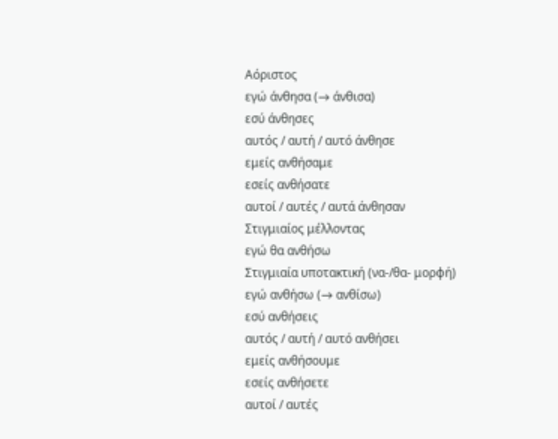Αόριστος
εγώ άνθησα (→ άνθισα)
εσύ άνθησες
αυτός / αυτή / αυτό άνθησε
εμείς ανθήσαμε
εσείς ανθήσατε
αυτοί / αυτές / αυτά άνθησαν
Στιγμιαίος μέλλοντας
εγώ θα ανθήσω
Στιγμιαία υποτακτική (να-/θα- μορφή)
εγώ ανθήσω (→ ανθίσω)
εσύ ανθήσεις
αυτός / αυτή / αυτό ανθήσει
εμείς ανθήσουμε
εσείς ανθήσετε
αυτοί / αυτές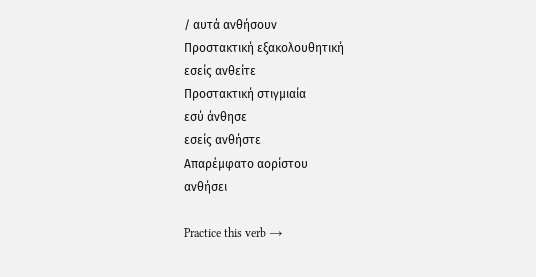/ αυτά ανθήσουν
Προστακτική εξακολουθητική
εσείς ανθείτε
Προστακτική στιγμιαία
εσύ άνθησε
εσείς ανθήστε
Απαρέμφατο αορίστου
ανθήσει

Practice this verb →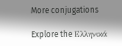More conjugations

Explore the Ελληνικά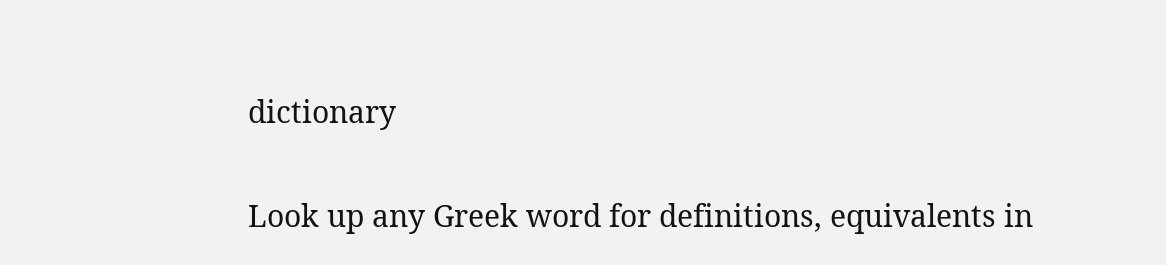dictionary

Look up any Greek word for definitions, equivalents in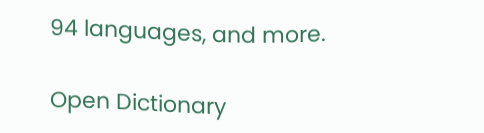94 languages, and more.

Open Dictionary